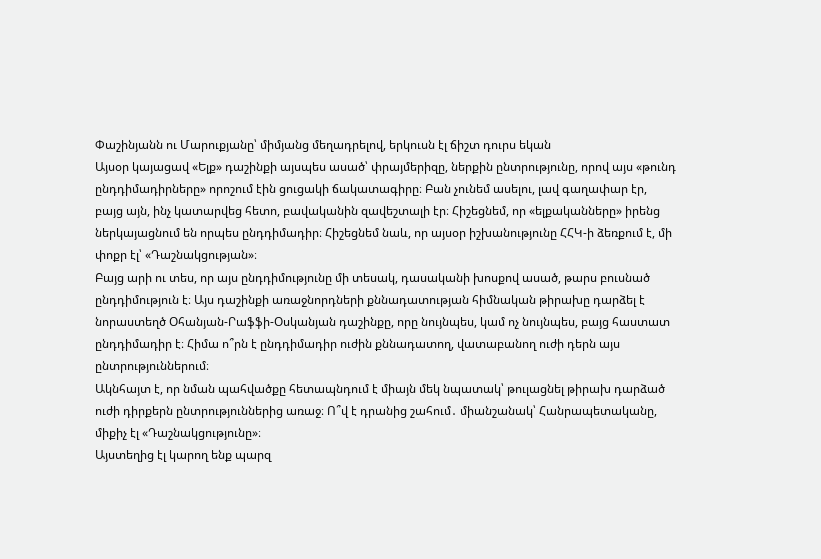Փաշինյանն ու Մարուքյանը՝ միմյանց մեղադրելով, երկուսն էլ ճիշտ դուրս եկան
Այսօր կայացավ «Ելք» դաշինքի այսպես ասած՝ փրայմերիզը, ներքին ընտրությունը, որով այս «թունդ ընդդիմադիրները» որոշում էին ցուցակի ճակատագիրը։ Բան չունեմ ասելու, լավ գաղափար էր, բայց այն, ինչ կատարվեց հետո, բավականին զավեշտալի էր։ Հիշեցնեմ, որ «ելքականները» իրենց ներկայացնում են որպես ընդդիմադիր։ Հիշեցնեմ նաև, որ այսօր իշխանությունը ՀՀԿ-ի ձեռքում է, մի փոքր էլ՝ «Դաշնակցության»։
Բայց արի ու տես, որ այս ընդդիմությունը մի տեսակ, դասականի խոսքով ասած, թարս բուսնած ընդդիմություն է։ Այս դաշինքի առաջնորդների քննադատության հիմնական թիրախը դարձել է նորաստեղծ Օհանյան-Րաֆֆի-Օսկանյան դաշինքը, որը նույնպես, կամ ոչ նույնպես, բայց հաստատ ընդդիմադիր է։ Հիմա ո՞րն է ընդդիմադիր ուժին քննադատող, վատաբանող ուժի դերն այս ընտրություններում։
Ակնհայտ է, որ նման պահվածքը հետապնդում է միայն մեկ նպատակ՝ թուլացնել թիրախ դարձած ուժի դիրքերն ընտրություններից առաջ։ Ո՞վ է դրանից շահում․ միանշանակ՝ Հանրապետականը, միքիչ էլ «Դաշնակցությունը»։
Այստեղից էլ կարող ենք պարզ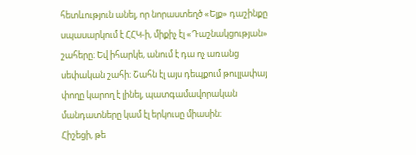հետևություն անել, որ նորաստեղծ «Ելք» դաշինքը սպասարկում է ՀՀԿ-ի, միքիչ էլ «Դաշնակցության» շահերը։ Եվ իհարկե, անում է դա ոչ առանց սեփական շահի։ Շահն էլ այս դեպքում թուլլափայ փողը կարող է լինել, պատգամավորական մանդատները կամ էլ երկուսը միասին։
Հիշեցի, թե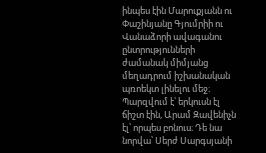ինպես էին Մարուքյանն ու Փաշինյանը Գյումրիի ու Վանաձորի ավագանու ընտրությունների ժամանակ միմյանց մեղադրում իշխանական պռոեկտ լինելու մեջ։ Պարզվում է՝ երկուսն էլ ճիշտ էին, Արամ Զավենիչն էլ՝ որպես բոնուս։ Դե նա նորվա՝ Սերժ Սարգսյանի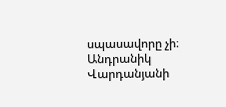սպասավորը չի։
Անդրանիկ Վարդանյանի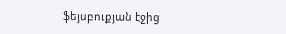ֆեյսբուքյան էջից